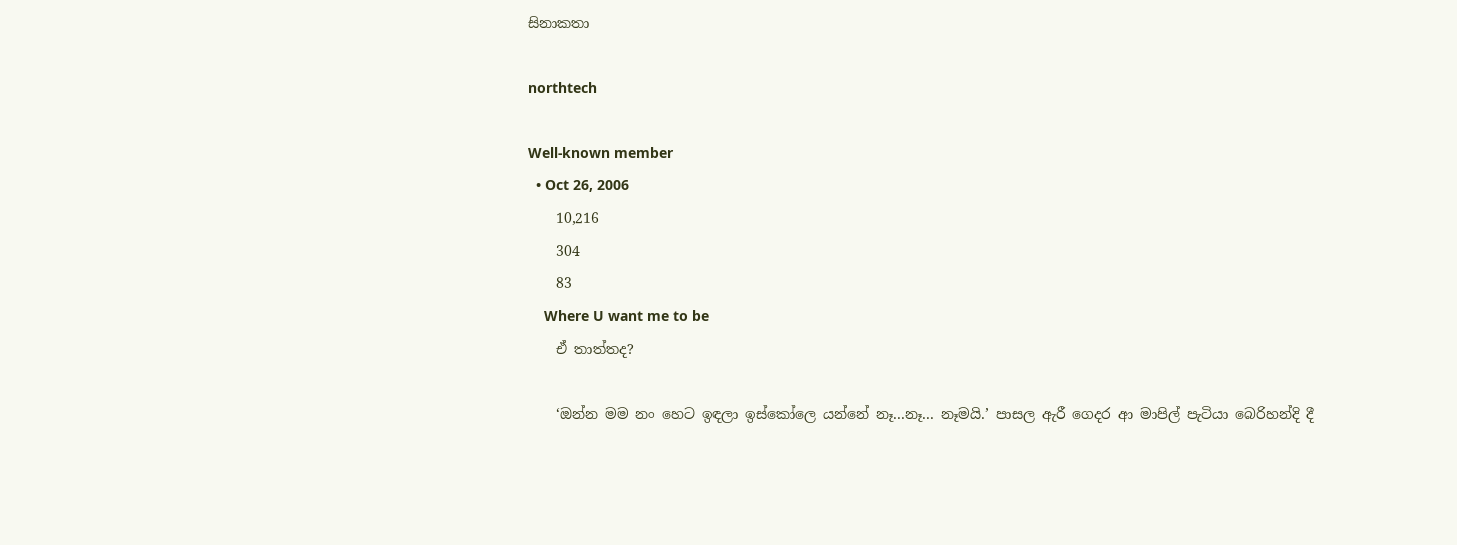සිනාකතා

northtech

Well-known member
  • Oct 26, 2006
    10,216
    304
    83
    Where U want me to be
    ඒ තාත්තද?

    ‘ඔන්න මම නං හෙට ඉඳලා ඉස්කෝලෙ යන්නේ නෑ...නෑ... නෑමයි.’ පාසල ඇරී ගෙදර ආ මාපිල් පැටියා බෙරිහන්දි දී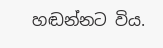හඬන්නට විය.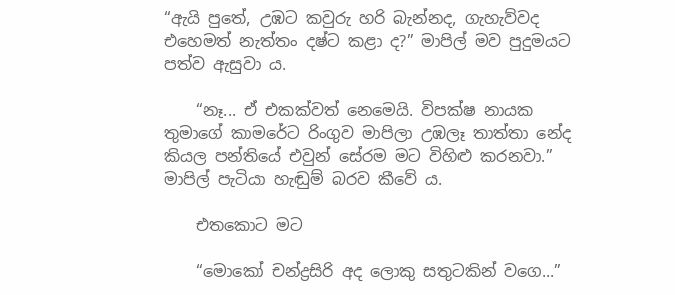“ඇයි පුතේ, උඹට කවුරු හරි බැන්නද, ගැහැව්වද එහෙමත් නැත්තං දෂ්ට කළා ද?” මාපිල් මව පුදුමයට පත්ව ඇසුවා ය.

    “නෑ... ඒ එකක්වත් නෙමෙයි. විපක්ෂ නායක තුමාගේ කාමරේට රිංගුව මාපිලා උඹලෑ තාත්තා නේද කියල පන්තියේ එවුන් සේරම මට විහිළු කරනවා.” මාපිල් පැටියා හැඬුම් බරව කීවේ ය.

    එතකොට මට

    “මොකෝ චන්ද්‍රසිරි අද ලොකු සතුටකින් වගෙ...”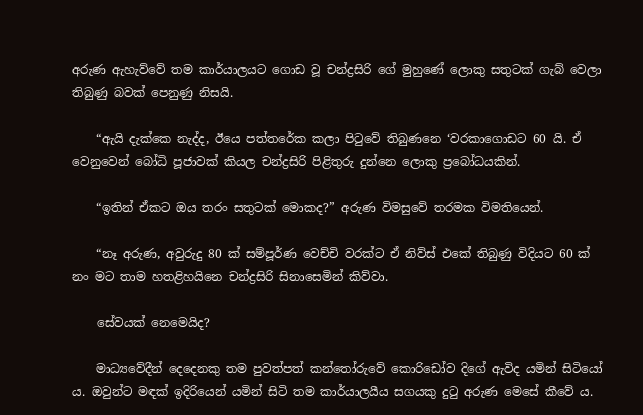අරුණ ඇහැව්වේ තම කාර්යාලයට ගොඩ වූ චන්ද්‍රසිරි ගේ මුහුණේ ලොකු සතුටක් ගැබ් වෙලා තිබුණු බවක් පෙනුණු නිසයි.

    “ඇයි දැක්කෙ නැද්ද, ඊයෙ පත්තරේක කලා පිටුවේ තිබුණනෙ ‘වරකාගොඩට 60 යි. ඒ වෙනුවෙන් බෝධි පූජාවක් කියල චන්ද්‍රසිරි පිළිතුරු දුන්නෙ ලොකු ප්‍රබෝධයකින්.

    “ඉතින් ඒකට ඔය තරං සතුටක් මොකද?” අරුණ විමසුවේ තරමක විමතියෙන්.

    “නෑ අරුණ, අවුරුදු 80 ක් සම්පූර්ණ වෙච්චි වරක්ට ඒ නිව්ස් එකේ තිබුණු විදියට 60 ක් නං මට තාම හතළිහයිනෙ චන්ද්‍රසිරි සිනාසෙමින් කිව්වා.

    සේවයක් නෙමෙයිද?

    මාධ්‍යවේදීන් දෙදෙනකු තම පුවත්පත් කන්තෝරුවේ කොරිඩෝව දිගේ ඇවිද යමින් සිටියෝ ය. ඔවුන්ට මඳක් ඉදිරියෙන් යමින් සිටි තම කාර්යාලයීය සගයකු දුටු අරුණ මෙසේ කීවේ ය.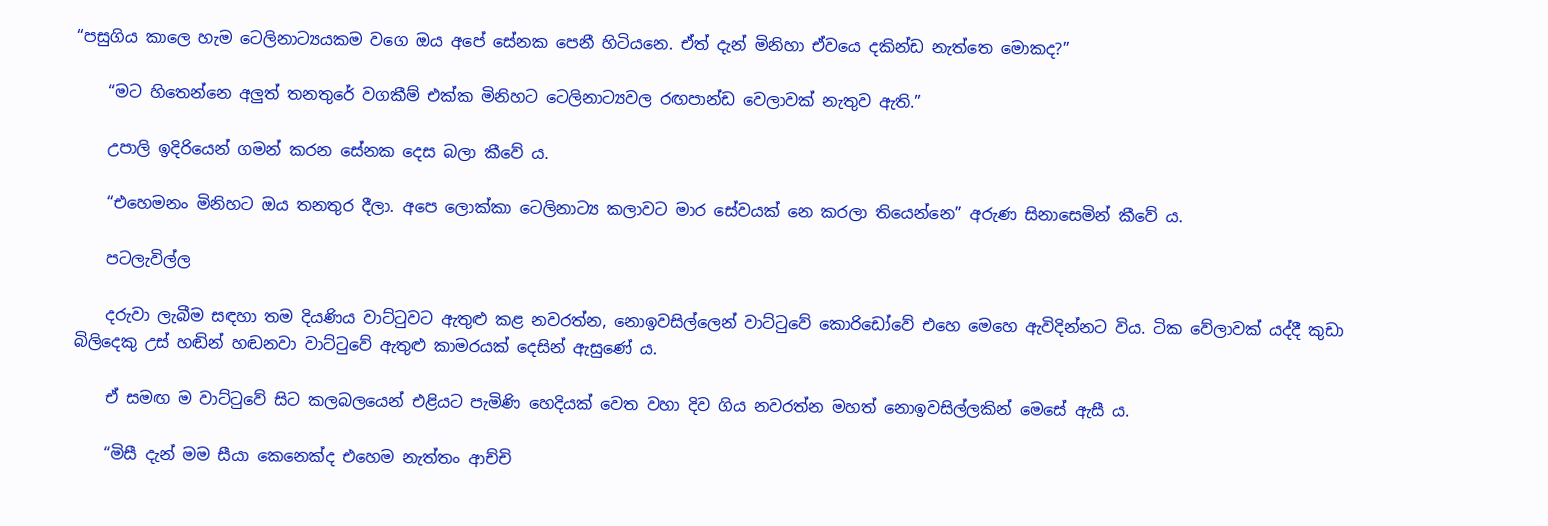“පසුගිය කාලෙ හැම ටෙලිනාට්‍යයකම වගෙ ඔය අපේ සේනක පෙනී හිටියනෙ. ඒත් දැන් මිනිහා ඒවයෙ දකින්ඩ නැත්තෙ මොකද?”

    “මට හිතෙන්නෙ අලුත් තනතුරේ වගකීම් එක්ක මිනිහට ටෙලිනාට්‍යවල රඟපාන්ඩ වෙලාවක් නැතුව ඇති.”

    උපාලි ඉදිරියෙන් ගමන් කරන සේනක දෙස බලා කීවේ ය.

    “එහෙමනං මිනිහට ඔය තනතුර දීලා. අපෙ ලොක්කා ටෙලිනාට්‍ය කලාවට මාර සේවයක් නෙ කරලා තියෙන්නෙ” අරුණ සිනාසෙමින් කීවේ ය.

    පටලැවිල්ල

    දරුවා ලැබීම සඳහා තම දියණිය වාට්ටුවට ඇතුළු කළ නවරත්න, නොඉවසිල්ලෙන් වාට්ටුවේ කොරිඩෝවේ එහෙ මෙහෙ ඇවිදින්නට විය. ටික වේලාවක් ‍යද්දී කුඩා බිලිදෙකු උස් හඬින් හඬනවා වාට්ටුවේ ඇතුළු කාමරයක් දෙසින් ඇසුණේ ය.

    ඒ සමඟ ම වාට්ටුවේ සිට කලබලයෙන් එළියට පැමිණි හෙදියක් වෙත වහා දිව ගිය නවරත්න මහත් නොඉවසිල්ලකින් මෙසේ ඇසී ය.

    “මිසී දැන් මම සීයා කෙනෙක්ද එහෙම නැත්තං ආච්චි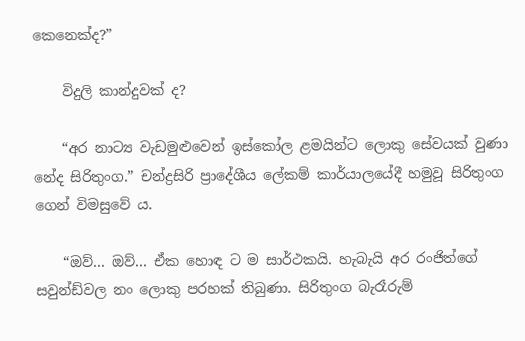කෙනෙක්ද?”

    විදුලි කාන්දුවක් ද?

    “අර නාට්‍ය වැඩමුළුවෙන් ඉස්කෝ‍ල ළමයින්ට ලොකු සේවයක් වුණා නේද සිරිතුංග.” චන්ද්‍රසිරි ප්‍රාදේශීය ලේකම් කාර්යාලයේදී හමුවූ සිරිතුංග ගෙන් විමසුවේ ය.

    “ඔව්... ඔව්... ඒක හොඳ ට ම සාර්ථකයි. හැබැයි අර රංජිත්ගේ සවුන්ඩ්වල නං ලොකු පරහක් තිබුණා. සිරිතුංග බැරෑරුම්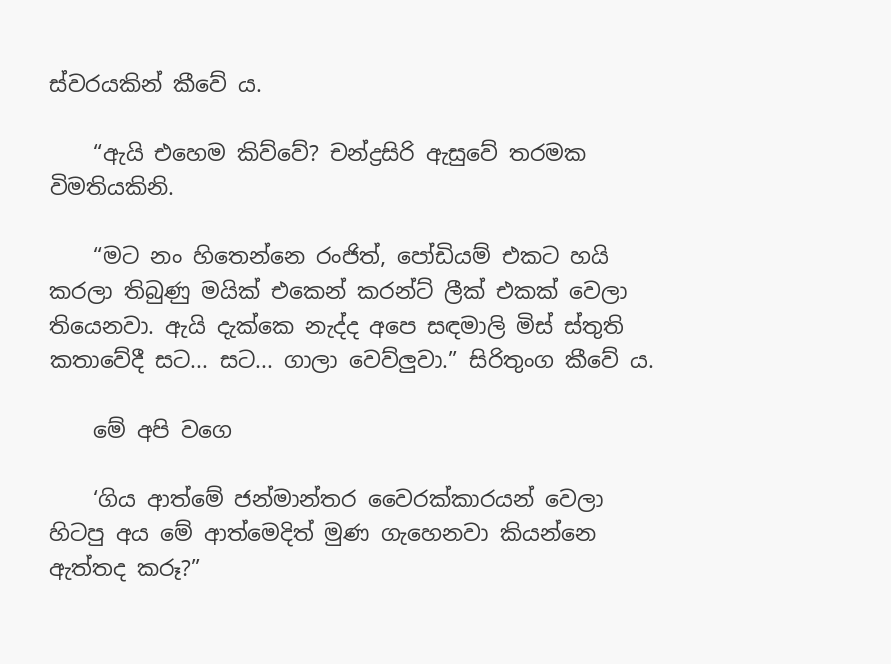ස්වරයකින් කීවේ ය.

    “ඇයි එහෙම කිව්වේ? චන්ද්‍රසිරි ඇසුවේ තරමක විමතියකිනි.

    “මට නං හිතෙන්නෙ රංජිත්, පෝඩියම් එකට හයි කරලා තිබුණු මයික් එකෙන් කරන්ට් ලීක් එකක් වෙලා තියෙනවා. ඇයි දැක්කෙ නැද්ද අපෙ සඳමාලි මිස් ස්තුති කතාවේදී සට... සට... ගාලා වෙව්ලුවා.” සිරිතුංග කීවේ ය.

    මේ අපි වගෙ

    ‘ගිය ආත්මේ ජන්මාන්තර වෛරක්කාරයන් වෙලා හිටපු අය මේ ආත්මෙදිත් මුණ ගැහෙනවා‍ කියන්නෙ ඇත්තද කරූ?”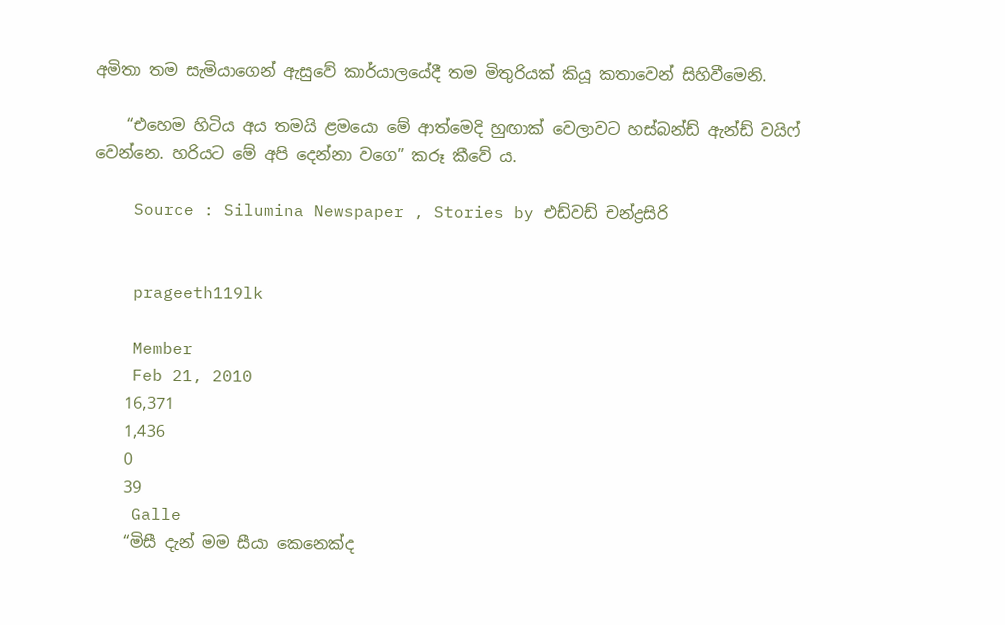අමිතා තම සැමියාගෙන් ඇසුවේ කාර්යාලයේදී තම මිතුරියක් කියූ කතාවෙන් සිහි‍වීමෙනි.

    “එහෙම හිටිය අය තමයි ළමයො මේ ආත්මෙදි හුඟාක් වෙලාවට හස්බන්ඩ් ඇන්ඩ් වයිෆ් වෙන්නෙ. හරියට මේ අපි දෙන්නා වගෙ” කරූ කීවේ ය.

    Source : Silumina Newspaper , Stories by එඩ්වඩ් චන්ද්‍රසිරි


    prageeth119lk

    Member
    Feb 21, 2010
    16,371
    1,436
    0
    39
    Galle
    “මිසී දැන් මම සීයා කෙනෙක්ද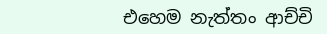එහෙම නැත්තං ආච්චි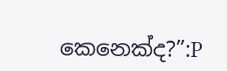කෙනෙක්ද?”:P